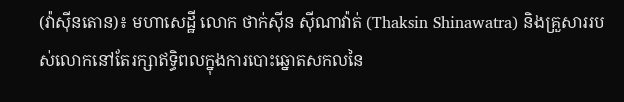(វ៉ាស៊ីនតោន)៖ មហាសេដ្ឋី លោក ថាក់ស៊ីន ស៊ីណាវ៉ាត់ (Thaksin Shinawatra) និងគ្រួសាររបស់លោកនៅតែរក្សាឥទ្ធិពលក្នុងការបោះឆ្នោតសកលនៃ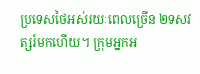ប្រទេសថៃអស់រយៈពេលច្រើន ២ទសវត្សរ៍មកហើយ។ ក្រុមអ្នកអ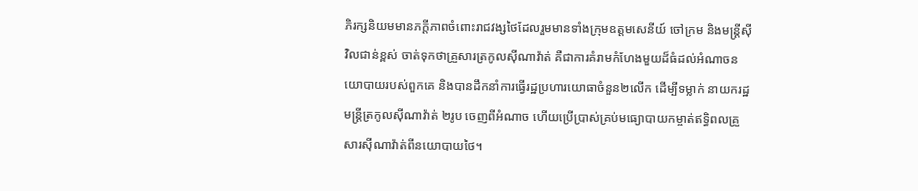ភិរក្សនិយមមានភក្ដីភាពចំពោះរាជវង្សថៃដែលរួមមានទាំងក្រុមឧត្តមសេនីយ៍ ចៅក្រម និងមន្ត្រីស៊ីវិលជាន់ខ្ពស់ ចាត់ទុកថាគ្រួសារត្រកូលស៊ីណាវ៉ាត់ គឺជាការគំរាមកំហែងមួយដ៏ធំដល់អំណាចនយោបាយរបស់ពួកគេ និងបានដឹកនាំការធ្វើរដ្ឋប្រហារយោធាចំនួន២លើក ដើម្បីទម្លាក់ នាយករដ្ឋមន្ត្រីត្រកូលស៊ីណាវ៉ាត់ ២រូប ចេញពីអំណាច ហើយប្រើប្រាស់គ្រប់មធ្យោបាយកម្ចាត់ឥទ្ធិពលគ្រួសារស៊ីណាវ៉ាត់ពីនយោបាយថៃ។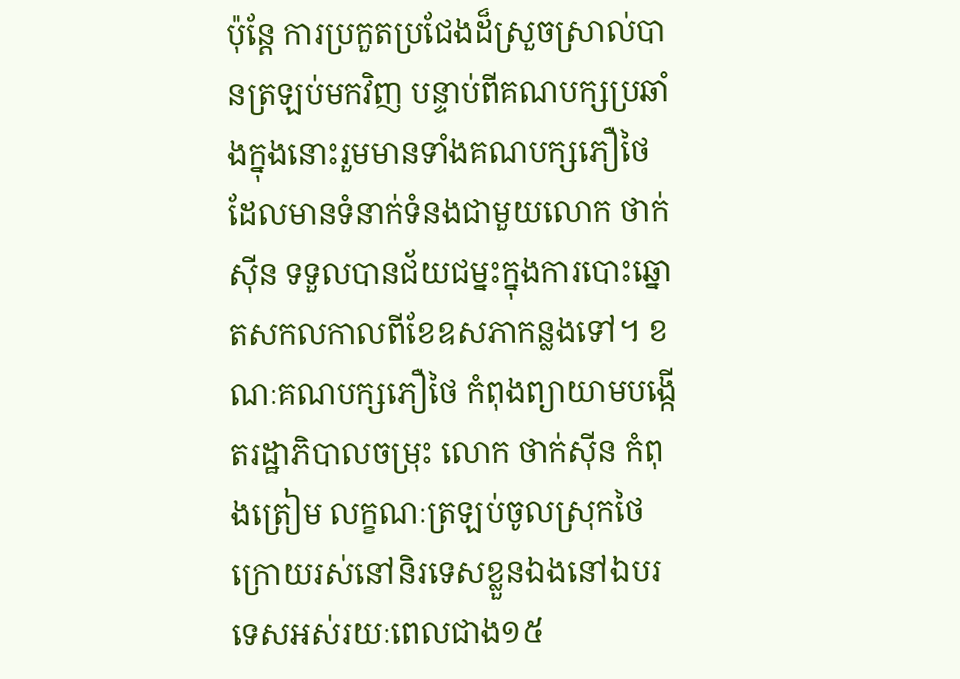ប៉ុន្តែ ការប្រកួតប្រជែងដ៏ស្រួចស្រាល់បានត្រឡប់មកវិញ បន្ទាប់ពីគណបក្សប្រឆាំងក្នុងនោះរួមមានទាំងគណបក្សភឿថៃ ដែលមានទំនាក់ទំនងជាមួយលោក ថាក់ស៊ីន ទទួលបានជ័យជម្នះក្នុងការបោះឆ្នោតសកលកាលពីខែឧសភាកន្លងទៅ។ ខណៈគណបក្សភឿថៃ កំពុងព្យាយាមបង្កើតរដ្ឋាភិបាលចម្រុះ លោក ថាក់ស៊ីន កំពុងត្រៀម លក្ខណៈត្រឡប់ចូលស្រុកថៃ ក្រោយរស់នៅនិរទេសខ្លួនឯងនៅឯបរទេសអស់រយៈពេលជាង១៥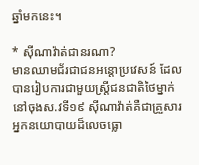ឆ្នាំមកនេះ។

* ស៊ីណាវ៉ាត់ជានរណា?
មានឈាមជ័រជាជនអន្តោប្រវេសន៍ ដែលបានរៀបការជាមួយស្ត្រីជនជាតិថៃម្នាក់ នៅចុងស.វទី១៩ ស៊ីណាវ៉ាត់គឺជាគ្រួសារអ្នកនយោបាយដ៏លេចធ្លោ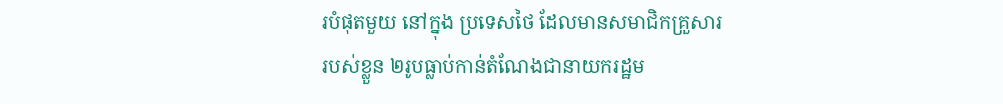របំផុតមួយ នៅក្នុង ប្រទេសថៃ ដែលមានសមាជិកគ្រួសាររបស់ខ្លួន ២រូបធ្លាប់កាន់តំណែងជានាយករដ្ឋម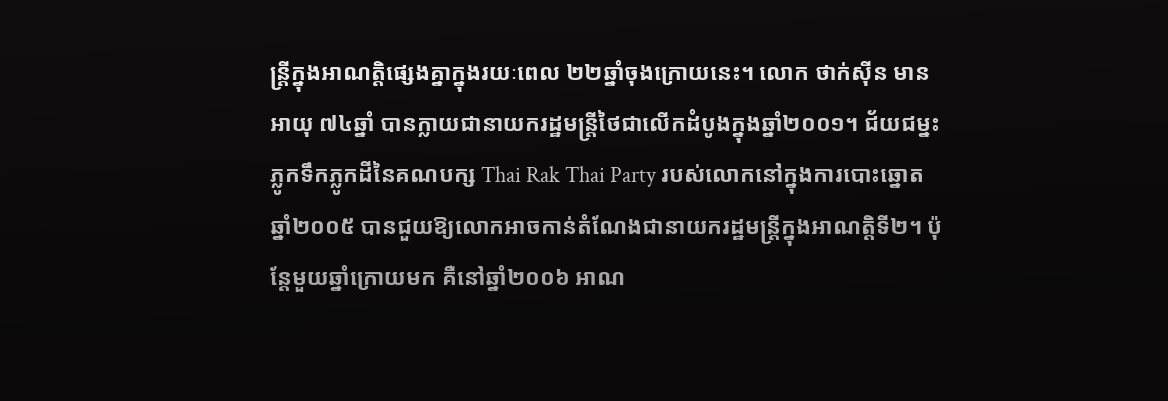ន្ត្រីក្នុងអាណត្តិផ្សេងគ្នាក្នុងរយៈពេល ២២ឆ្នាំចុងក្រោយនេះ។ លោក ថាក់ស៊ីន មាន អាយុ ៧៤ឆ្នាំ បានក្លាយជានាយករដ្ឋមន្ត្រីថៃជាលើកដំបូងក្នុងឆ្នាំ២០០១។ ជ័យជម្នះភ្លូកទឹកភ្លូកដីនៃគណបក្ស Thai Rak Thai Party របស់លោកនៅក្នុងការបោះឆ្នោត ឆ្នាំ២០០៥ បានជួយឱ្យលោកអាចកាន់តំណែងជានាយករដ្ឋមន្ត្រីក្នុងអាណត្តិទី២។ ប៉ុន្តែមួយឆ្នាំក្រោយមក គឺនៅឆ្នាំ២០០៦ អាណ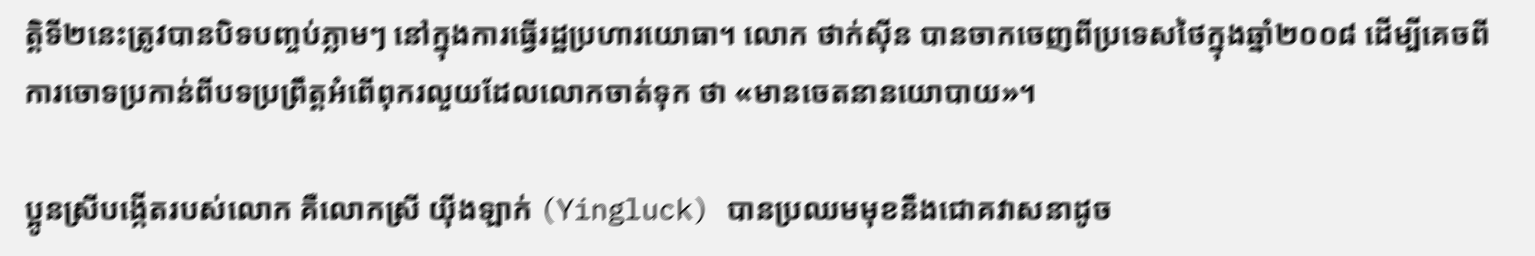ត្តិទី២នេះត្រូវបានបិទបញ្ចប់ភ្លាមៗ នៅក្នុងការធ្វើរដ្ឋប្រហារយោធា។ លោក ថាក់ស៊ីន បានចាកចេញពីប្រទេសថៃក្នុងឆ្នាំ២០០៨ ដើម្បីគេចពីការចោទប្រកាន់ពីបទប្រព្រឹត្តអំពើពុករលួយដែលលោកចាត់ទុក ថា «មានចេតនានយោបាយ»។

ប្អូនស្រីបង្កើតរបស់លោក គឺលោកស្រី យ៉ីងឡាក់ (Yingluck) បានប្រឈមមុខនឹងជោគវាសនាដូច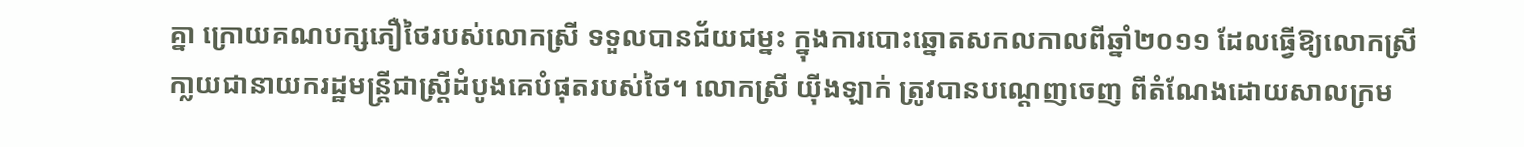គ្នា ក្រោយគណបក្សភឿថៃរបស់លោកស្រី ទទួលបានជ័យជម្នះ ក្នុងការបោះឆ្នោតសកលកាលពីឆ្នាំ២០១១ ដែលធ្វើឱ្យលោកស្រីកា្លយជានាយករដ្ឋមន្ត្រីជាស្រ្តីដំបូងគេបំផុតរបស់ថៃ។ លោកស្រី យ៉ីងឡាក់ ត្រូវបានបណ្ដេញចេញ ពីតំណែងដោយសាលក្រម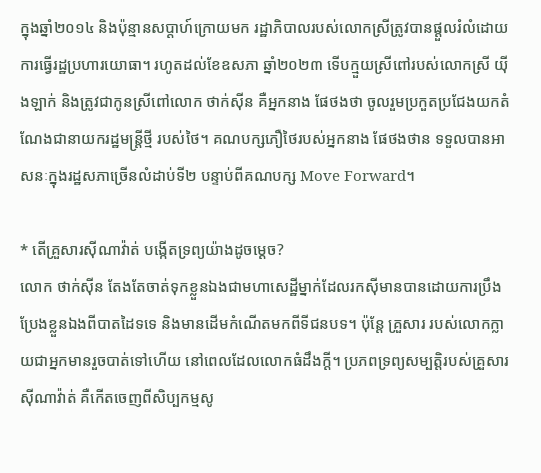ក្នុងឆ្នាំ២០១៤ និងប៉ុន្មានសប្ដាហ៍ក្រោយមក រដ្ឋាភិបាលរបស់លោកស្រីត្រូវបានផ្ដួលរំលំដោយការធ្វើរដ្ឋប្រហារយោធា។ រហូតដល់ខែឧសភា ឆ្នាំ២០២៣ ទើបក្មួយស្រីពៅរបស់លោកស្រី យ៉ីងឡាក់ និងត្រូវជាកូនស្រីពៅលោក ថាក់ស៊ីន គឺអ្នកនាង ផែថងថា ចូលរួមប្រកួតប្រជែងយកតំណែងជានាយករដ្ឋមន្ត្រីថ្មី របស់ថៃ។ គណបក្សភឿថៃរបស់អ្នកនាង ផែថងថាន ទទួលបានអាសនៈក្នុងរដ្ឋសភាច្រើនលំដាប់ទី២ បន្ទាប់ពីគណបក្ស Move Forward។

* តើគ្រួសារស៊ីណាវ៉ាត់ បង្កើតទ្រព្យយ៉ាងដូចម្ដេច?
លោក ថាក់ស៊ីន តែងតែចាត់ទុកខ្លួនឯងជាមហាសេដ្ឋីម្នាក់ដែលរកស៊ីមានបានដោយការប្រឹងប្រែងខ្លួនឯងពីបាតដៃទទេ និងមានដើមកំណើតមកពីទីជនបទ។ ប៉ុន្តែ គ្រួសារ របស់លោកក្លាយជាអ្នកមានរួចបាត់ទៅហើយ នៅពេលដែលលោកធំដឹងក្ដី។ ប្រភពទ្រព្យសម្បត្តិរបស់គ្រួសារស៊ីណាវ៉ាត់ គឺកើតចេញពីសិប្បកម្មសូ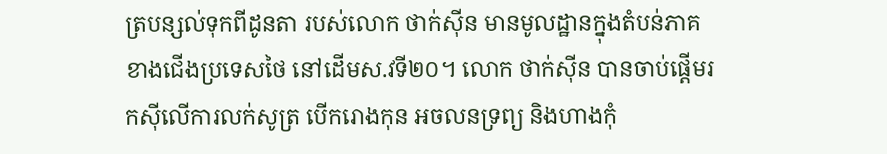ត្របន្សល់ទុកពីដូនតា របស់លោក ថាក់ស៊ីន មានមូលដ្ឋានក្នុងតំបន់ភាគខាងជើងប្រទេសថៃ នៅដើមស.វទី២០។ លោក ថាក់ស៊ីន បានចាប់ផ្ដើមរកស៊ីលើការលក់សូត្រ បើករោងកុន អចលនទ្រព្យ និងហាងកុំ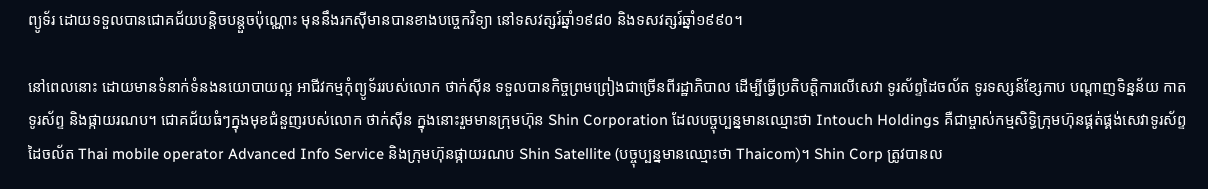ព្យូទ័រ ដោយទទួលបានជោគជ័យបន្តិចបន្តួចប៉ុណ្ណោះ មុននឹងរកស៊ីមានបានខាងបច្ចេកវិទ្យា នៅទសវត្សរ៍ឆ្នាំ១៩៨០ និងទសវត្សរ៍ឆ្នាំ១៩៩០។

នៅពេលនោះ ដោយមានទំនាក់ទំនងនយោបាយល្អ អាជីវកម្មកុំព្យូទ័ររបស់លោក ថាក់ស៊ីន ទទួលបានកិច្ចព្រមព្រៀងជាច្រើនពីរដ្ឋាភិបាល ដើម្បីធ្វើប្រតិបត្តិការលើសេវា ទូរស័ព្ទដៃចល័ត ទូរទស្សន៍ខែ្សកាប បណ្ដាញទិន្នន័យ កាតទូរស័ព្ទ និងផ្កាយរណប។ ជោគជ័យធំៗក្នុងមុខជំនួញរបស់លោក ថាក់ស៊ីន ក្នុងនោះរួមមានក្រុមហ៊ុន Shin Corporation ដែលបច្ចុប្បន្នមានឈ្មោះថា Intouch Holdings គឺជាម្ចាស់កម្មសិទ្ធិក្រុមហ៊ុនផ្គត់ផ្គង់សេវាទូរស័ព្ទដៃចល័ត Thai mobile operator Advanced Info Service និងក្រុមហ៊ុនផ្កាយរណប Shin Satellite (បច្ចុប្បន្នមានឈ្មោះថា Thaicom)។ Shin Corp ត្រូវបានល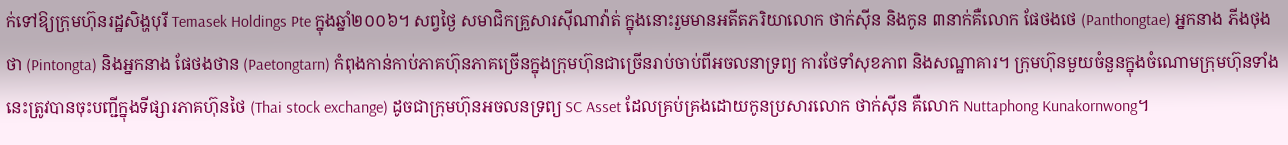ក់ទៅឱ្យក្រុមហ៊ុនរដ្ឋសិង្ហបុរី Temasek Holdings Pte ក្នុងឆ្នាំ២០០៦។ សព្វថ្ងៃ សមាជិកគ្រួសារស៊ីណាវ៉ាត់ ក្នុងនោះរួមមានអតីតភរិយាលោក ថាក់ស៊ីន និងកូន ៣នាក់គឺលោក ផែថងថេ (Panthongtae) អ្នកនាង ភីងថុងថា (Pintongta) និងអ្នកនាង ផែថងថាន (Paetongtarn) កំពុងកាន់កាប់ភាគហ៊ុនភាគច្រើនក្នុងក្រុមហ៊ុនជាច្រើនរាប់ចាប់ពីអចលនាទ្រព្យ ការថែទាំសុខភាព និងសណ្ឋាគារ។ ក្រុមហ៊ុនមួយចំនួនក្នុងចំណោមក្រុមហ៊ុនទាំងនេះត្រូវបានចុះបញ្ជីក្នុងទីផ្សារភាគហ៊ុនថៃ (Thai stock exchange) ដូចជាក្រុមហ៊ុនអចលនទ្រព្យ SC Asset ដែលគ្រប់គ្រងដោយកូនប្រសារលោក ថាក់ស៊ីន គឺលោក Nuttaphong Kunakornwong។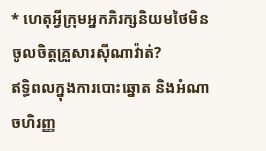* ហេតុអ្វីក្រុមអ្នកភិរក្សនិយមថៃមិនចូលចិត្តគ្រួសារស៊ីណាវ៉ាត់?
ឥទ្ធិពលក្នុងការបោះឆ្នោត និងអំណាចហិរញ្ញ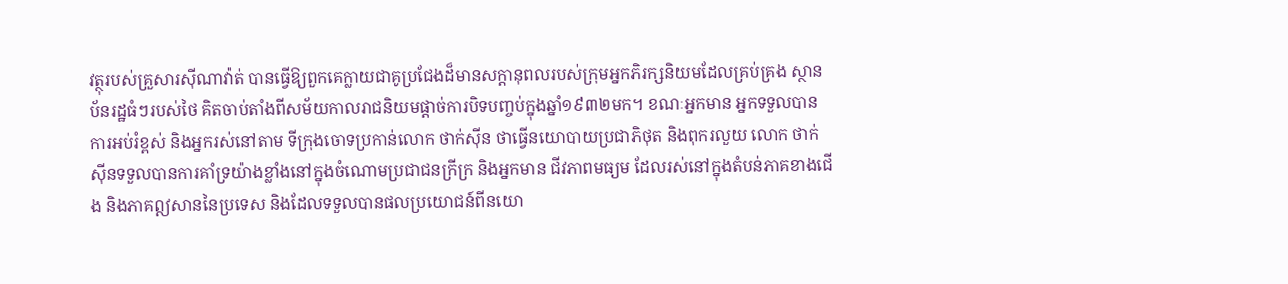វត្ថុរបស់គ្រួសារស៊ីណាវ៉ាត់ បានធ្វើឱ្យពួកគេក្លាយជាគូប្រជែងដ៏មានសក្តានុពលរបស់ក្រុមអ្នកភិរក្សនិយមដែលគ្រប់គ្រង ស្ថានប័នរដ្ឋធំៗរបស់ថៃ គិតចាប់តាំងពីសម័យកាលរាជនិយមផ្ដាច់ការបិទបញ្ចប់ក្នុងឆ្នាំ១៩៣២មក។ ខណៈអ្នកមាន អ្នកទទួលបានការអប់រំខ្ពស់ និងអ្នករស់នៅតាម ទីក្រុងចោទប្រកាន់លោក ថាក់ស៊ីន ថាធ្វើនយោបាយប្រជាភិថុត និងពុករលួយ លោក ថាក់ស៊ីនទទួលបានការគាំទ្រយ៉ាងខ្លាំងនៅក្នុងចំណោមប្រជាជនក្រីក្រ និងអ្នកមាន ជីវភាពមធ្យម ដែលរស់នៅក្នុងតំបន់ភាគខាងជើង និងភាគឦសាននៃប្រទេស និងដែលទទួលបានផលប្រយោជន៍ពីនយោ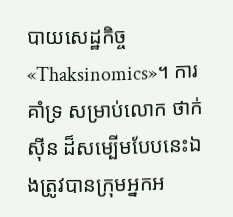បាយសេដ្ឋកិច្ច «Thaksinomics»។ ការគាំទ្រ សម្រាប់លោក ថាក់ស៊ីន ដ៏សម្បើមបែបនេះឯងត្រូវបានក្រុមអ្នកអ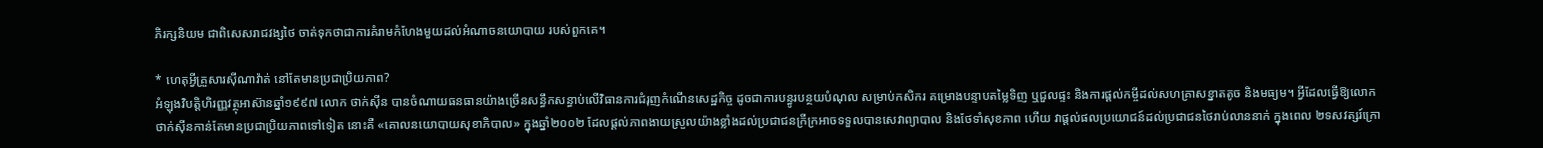ភិរក្សនិយម ជាពិសេសរាជវង្សថៃ ចាត់ទុកថាជាការគំរាមកំហែងមួយដល់អំណាចនយោបាយ របស់ពួកគេ។

* ហេតុអ្វីគ្រួសារស៊ីណាវ៉ាត់ នៅតែមានប្រជាប្រិយភាព?
អំឡុងវិបត្តិហិរញ្ញវត្ថុអាស៊ានឆ្នាំ១៩៩៧ លោក ថាក់ស៊ីន បានចំណាយធនធានយ៉ាងច្រើនសន្ធឹកសន្ធាប់លើវិធានការជំរុញកំណើនសេដ្ឋកិច្ច ដូចជាការបន្ធូរបន្ថយបំណុល សម្រាប់កសិករ គម្រោងបន្ទាបតម្លៃទិញ ឬជួលផ្ទះ និងការផ្ដល់កម្ចីដល់សហគ្រាសខ្នាតតូច និងមធ្យម។ អ្វីដែលធ្វើឱ្យលោក ថាក់ស៊ីនកាន់តែមានប្រជាប្រិយភាពទៅទៀត នោះគឺ «គោលនយោបាយសុខាភិបាល» ក្នុងឆ្នាំ២០០២ ដែលផ្ដល់ភាពងាយស្រួលយ៉ាងខ្លាំងដល់ប្រជាជនក្រីក្រអាចទទួលបានសេវាព្យាបាល និងថែទាំសុខភាព ហើយ វាផ្ដល់ផលប្រយោជន៍ដល់ប្រជាជនថៃរាប់លាននាក់ ក្នុងពេល ២ទសវត្សរ៍ក្រោ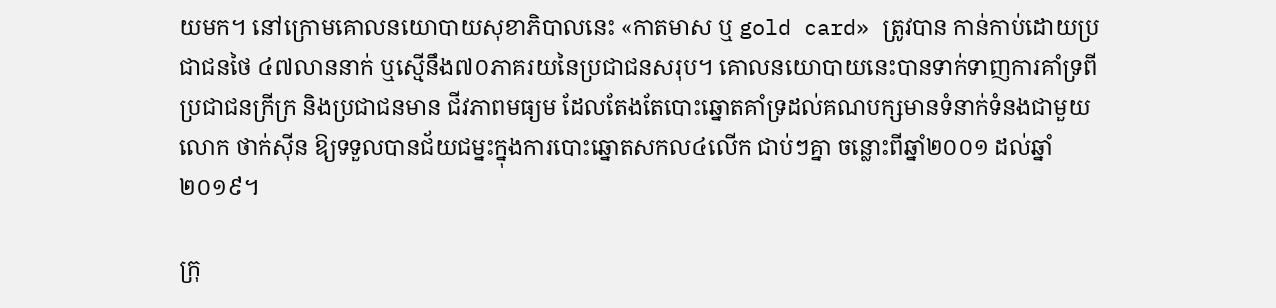យមក។ នៅក្រោមគោលនយោបាយសុខាភិបាលនេះ «កាតមាស ឬ gold card» ត្រូវបាន កាន់កាប់ដោយប្រជាជនថៃ ៤៧លាននាក់ ឬស្មើនឹង៧០ភាគរយនៃប្រជាជនសរុប។ គោលនយោបាយនេះបានទាក់ទាញការគាំទ្រពីប្រជាជនក្រីក្រ និងប្រជាជនមាន ជីវភាពមធ្យម ដែលតែងតែបោះឆ្នោតគាំទ្រដល់គណបក្សមានទំនាក់ទំនងជាមួយលោក ថាក់ស៊ីន ឱ្យទទួលបានជ័យជម្នះក្នុងការបោះឆ្នោតសកល៤លើក ជាប់ៗគ្នា ចន្លោះពីឆ្នាំ២០០១ ដល់ឆ្នាំ២០១៩។

ក្រុ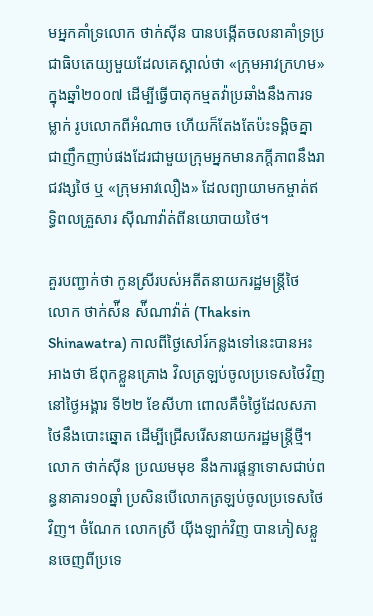មអ្នកគាំទ្រលោក ថាក់ស៊ីន បានបង្កើតចលនាគាំទ្រប្រជាធិបតេយ្យមួយដែលគេស្គាល់ថា «ក្រុមអាវក្រហម» ក្នុងឆ្នាំ២០០៧ ដើម្បីធ្វើបាតុកម្មតវ៉ាប្រឆាំងនឹងការទម្លាក់ រូបលោកពីអំណាច ហើយក៏តែងតែប៉ះទង្គិចគ្នាជាញឹកញាប់ផងដែរជាមួយក្រុមអ្នកមានភក្ដីភាពនឹងរាជវង្សថៃ ឬ «ក្រុមអាវលឿង» ដែលព្យាយាមកម្ចាត់ឥទ្ធិពលគ្រួសារ ស៊ីណាវ៉ាត់ពីនយោបាយថៃ។

គួរបញ្ជាក់ថា កូនស្រីរបស់អតីតនាយករដ្ឋមន្រ្តីថៃ លោក ថាក់ស៉ីន ស៉ីណាវ៉ាត់ (Thaksin Shinawatra) កាលពីថ្ងៃសៅរ៍កន្លងទៅនេះបានអះអាងថា ឪពុកខ្លួនគ្រោង វិលត្រឡប់ចូលប្រទេសថៃវិញ នៅថ្ងៃអង្គារ ទី២២ ខែសីហា ពោលគឺចំថ្ងៃដែលសភាថៃនឹងបោះឆ្នោត ដើម្បីជ្រើសរើសនាយករដ្ឋមន្រ្តីថ្មី។ លោក ថាក់ស៊ីន ប្រឈមមុខ នឹងការផ្ដន្ទាទោសជាប់ពន្ធនាគារ១០ឆ្នាំ ប្រសិនបើលោកត្រឡប់ចូលប្រទេសថៃវិញ។ ចំណែក លោកស្រី យ៉ីងឡាក់វិញ បានភៀសខ្លួនចេញពីប្រទេ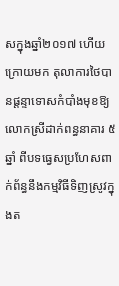សក្នុងឆ្នាំ២០១៧ ហើយក្រោយមក តុលាការថៃបានផ្តន្ទាទោសកំបាំងមុខឱ្យលោកស្រីដាក់ពន្ធនាគារ ៥ឆ្នាំ ពីបទធ្វេសប្រហែសពាក់ព័ន្ធនឹងកម្មវិធីទិញស្រូវក្នុងត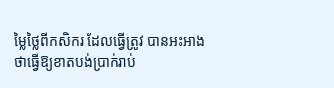ម្លៃថ្លៃពីកសិករ ដែលធ្វើត្រូវ បានអះអាងថាធ្វើឱ្យខាតបង់ប្រាក់រាប់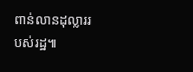ពាន់លានដុល្លាររបស់រដ្ឋ៕